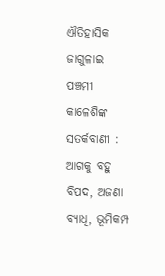ଐତିହାସିକ ଜାଗୁଳାଇ ପଞ୍ଚମୀ କାଳେଶିଙ୍କ ସତର୍କବାଣୀ : ଆଗକୁ ବହୁ ବିପଦ, ଅଜଣା ବ୍ୟାଧି, ଭୂମିକମ୍ପ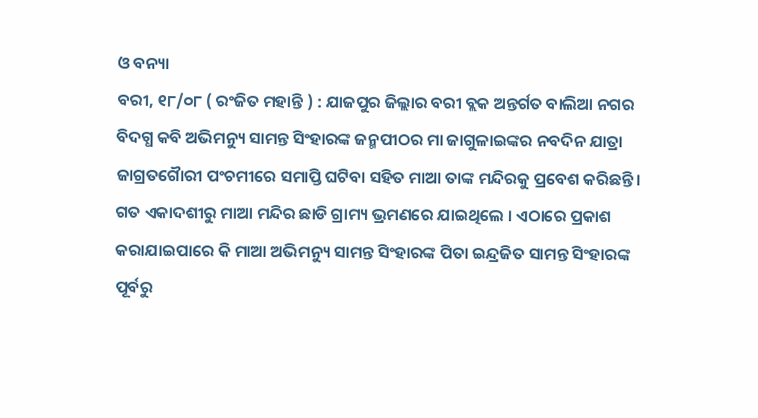ଓ ବନ୍ୟା
ବରୀ, ୧୮/୦୮ ( ରଂଜିତ ମହାନ୍ତି ) : ଯାଜପୁର ଜିଲ୍ଲାର ବରୀ ବ୍ଲକ ଅନ୍ତର୍ଗତ ବାଲିଆ ନଗର ବିଦଗ୍ଧ କବି ଅଭିମନ୍ୟୁ ସାମନ୍ତ ସିଂହାରଙ୍କ ଜନ୍ମପୀଠର ମା ଜାଗୁଳାଇଙ୍କର ନବଦିନ ଯାତ୍ରା ଜାଗ୍ରତଗୈାରୀ ପଂଚମୀରେ ସମାପ୍ତି ଘଟିବା ସହିତ ମାଆ ତାଙ୍କ ମନ୍ଦିରକୁ ପ୍ରବେଶ କରିଛନ୍ତି। ଗତ ଏକାଦଶୀରୁ ମାଆ ମନ୍ଦିର ଛାଡି ଗ୍ରାମ୍ୟ ଭ୍ରମଣରେ ଯାଇଥିଲେ । ଏଠାରେ ପ୍ରକାଶ କରାଯାଇପାରେ କି ମାଆ ଅଭିମନ୍ୟୁ ସାମନ୍ତ ସିଂହାରଙ୍କ ପିତା ଇନ୍ଦ୍ରଜିତ ସାମନ୍ତ ସିଂହାରଙ୍କ ପୂର୍ବରୁ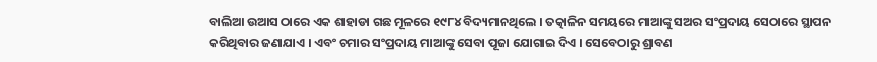ବାଲିଆ ଉଆସ ଠାରେ ଏକ ଶାହାଡା ଗଛ ମୂଳରେ ୧୯୮୪ ବିଦ୍ୟମାନଥିଲେ । ତତ୍କାଳିନ ସମୟରେ ମାଆଙ୍କୁ ସଅର ସଂପ୍ରଦାୟ ସେଠାରେ ସ୍ଥାପନ କରିଥିବାର ଜଣାଯାଏ । ଏବଂ ଚମାର ସଂପ୍ରଦାୟ ମାଆଙ୍କୁ ସେବା ପୂଜା ଯୋଗାଇ ଦିଏ । ସେବେଠାରୁ ଶ୍ରାବଣ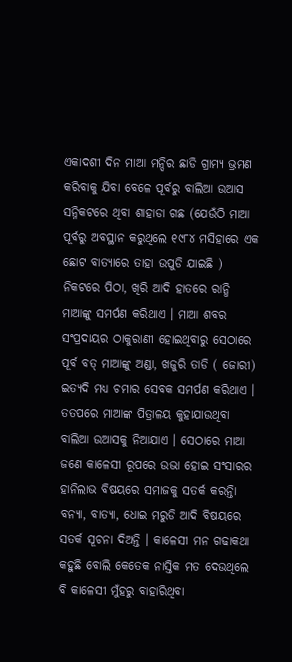ଏକାଦଶୀ ଦିନ ମାଆ ମନ୍ଦିର ଛାଡି ଗ୍ରାମ୍ୟ ଭ୍ରମଣ କରିବାକୁ ଯିବା ବେଳେ ପୂର୍ବରୁ ବାଲିଆ ଉଆସ ସନ୍ନିକଟରେ ଥିବା ଶାହାଡା ଗଛ (ଯେଉଁଠି ମାଆ ପୂର୍ବରୁ ଅବସ୍ଥାନ କରୁଥିଲେ ୧୯୮୪ ମସିହାରେ ଏକ ଛୋଟ ବାତ୍ୟାରେ ତାହା ଉପୁଡି ଯାଇଛି ) ନିକଟରେ ପିଠା, ଖିରି ଆଦି ହାତରେ ରାନ୍ଧି ମାଆଙ୍କୁ ସମର୍ପଣ କରିଥାଏ । ମାଆ ଶବର ସଂପ୍ରଦାୟର ଠାକୁରାଣୀ ହୋଇଥିବାରୁ ସେଠାରେ ପୂର୍ବ ବତ୍ ମାଆଙ୍କୁ ଅଣ୍ଡା, ଖଜୁରି ତାଡି ( ଜୋରୀ) ଇତ୍ୟଦି ମଧ୍ୟ ଚମାର ସେବକ ସମର୍ପଣ କରିଥାଏ । ତତପରେ ମାଆଙ୍କ ପିତ୍ରାଳୟ କୁହାଯାଉଥିବା ବାଲିଆ ଉଆସକୁ ନିଆଯାଏ । ସେଠାରେ ମାଆ ଜଣେ କାଳେସୀ ରୂପରେ ଉଭା ହୋଇ ସଂସାରର ହାନିଲାଭ ବିଷୟରେ ସମାଜକୁ ସତର୍କ କରନ୍ତିା ବନ୍ୟା, ବାତ୍ୟା, ଧୋଇ ମରୁଡି ଆଦି ବିଷୟରେ ସତର୍କ ସୂଚନା ଦିଅନ୍ତି । କାଳେସୀ ମନ ଗଢାକଥା କହୁଛି ବୋଲି କେତେକ ନାସ୍ତିକ ମତ ଦେଉଥିଲେ ବି କାଳେସୀ ମୁଁହରୁ ବାହାରିଥିବା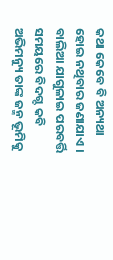କଥା କେବେ ବି ଅନ୍ୟଥା ହୋଇ ନଥିବାର ଜଣାଯାଏ । ବାଲିଆ ଯାଗୁଳାଇ ପରବର୍ତ୍ତି ସମୟରେ ବିଦଗ୍ଦ କବି ଅଭିମନ୍ୟୁ ତାଙ୍କ ଜନ୍ମ ଭୂମିକୁ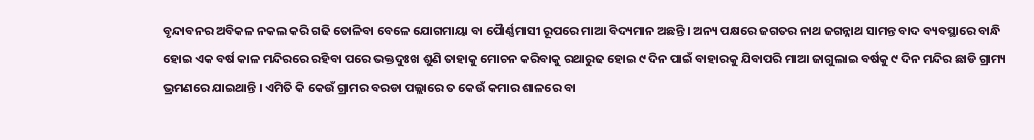ବୃନ୍ଦାବନର ଅବିକଳ ନକଲ କରି ଗଢି ତୋଳିବା ବେଳେ ଯୋଗମାୟା ବା ପୈାର୍ଣ୍ଣମାସୀ ରୂପରେ ମାଆ ବିଦ୍ୟମାନ ଅଛନ୍ତି । ଅନ୍ୟ ପକ୍ଷରେ ଜଗତର ନାଥ ଜଗନ୍ନାଥ ସାମନ୍ତ ବାଦ ବ୍ୟବସ୍ଥାରେ ବାନ୍ଧି ହୋଇ ଏକ ବର୍ଷ କାଳ ମନ୍ଦିରରେ ରହିବା ପରେ ଭକ୍ତଦୁଃଖ ଶୁଣି ତାହାକୁ ମୋଚନ କରିବାକୁ ରଥାରୁଢ ହୋଇ ୯ ଦିନ ପାଇଁ ବାହାରକୁ ଯିବାପରି ମାଆ ଜାଗୁଲାଇ ବର୍ଷକୁ ୯ ଦିନ ମନ୍ଦିର ଛାଡି ଗ୍ରାମ୍ୟ ଭ୍ରମଣରେ ଯାଇଥାନ୍ତି । ଏମିତି କି କେଉଁ ଗ୍ରାମର ବରଡା ପଲ୍ଲାରେ ତ କେଉଁ କମାର ଶାଳରେ ବା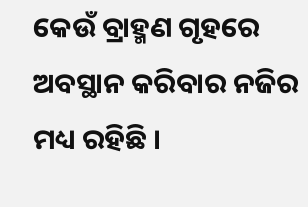କେଉଁ ବ୍ରାହ୍ମଣ ଗୃହରେ ଅବସ୍ଥାନ କରିବାର ନଜିର ମଧ୍ୟ ରହିଛି ।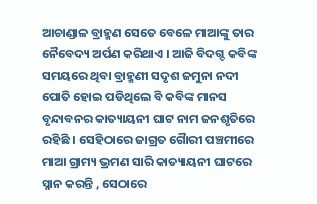ଆଚାଣ୍ଡାଳ ବ୍ରାହ୍ମଣ ସେତେ ବେଳେ ମାଆଙ୍କୁ ତାର ନୈବେଦ୍ୟ ଅର୍ପଣ କରିଥାଏ । ଆଜି ବିଦଗ୍ଦ କବିଙ୍କ ସମୟରେ ଥିବା ବ୍ରାହ୍ମଣୀ ସଦୃଶ ଜମୁନା ନଦୀ ପୋତି ହୋଇ ପଡିଥିଲେ ବି କବିଙ୍କ ମାନସ ବୃନ୍ଦାବନର କାତ୍ୟାୟନୀ ଘାଟ ନାମ ଜନଶୃତିରେ ରହିଛି । ସେହିଠାରେ ଜାଗ୍ରତ ଗୈାରୀ ପଞ୍ଚମୀରେ ମାଆ ଗ୍ରାମ୍ୟ ଭ୍ରମଣ ସାରି କାତ୍ୟାୟନୀ ଘାଟରେ ସ୍ନାନ କରନ୍ତି , ସେଠାରେ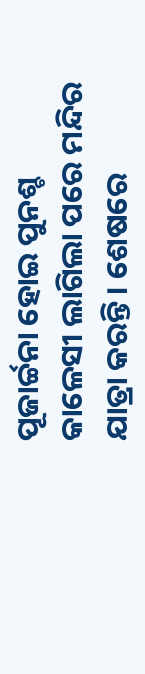ପୂଜାର୍ଚ୍ଚନା ହୋଇ ପୁନଶ୍ଚ କାଳେସୀ ଲାଗିଲା ପରେ ମନ୍ଦିର ଯାତ୍ରା କରନ୍ତି। ଶେଷରେ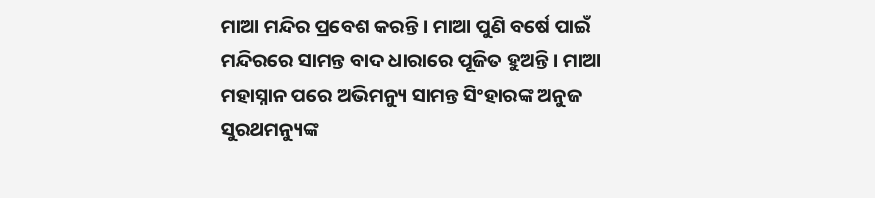ମାଆ ମନ୍ଦିର ପ୍ରବେଶ କରନ୍ତି । ମାଆ ପୁଣି ବର୍ଷେ ପାଇଁ ମନ୍ଦିରରେ ସାମନ୍ତ ବାଦ ଧାରାରେ ପୂଜିତ ହୁଅନ୍ତି । ମାଆ ମହାସ୍ନାନ ପରେ ଅଭିମନ୍ୟୁ ସାମନ୍ତ ସିଂହାରଙ୍କ ଅନୁଜ ସୁରଥମନ୍ୟୁଙ୍କ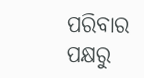ପରିବାର ପକ୍ଷରୁ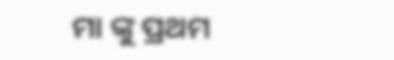ମା ଙ୍କୁ ପ୍ରଥମ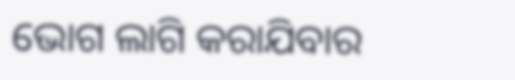ଭୋଗ ଲାଗି କରାଯିବାର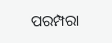ପରମ୍ପରା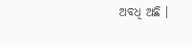ଅବଧି ଅଛି ।